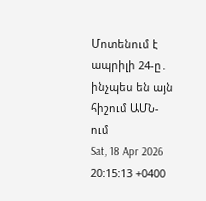Մոտենում է ապրիլի 24-ը․ ինչպես են այն հիշում ԱՄՆ-ում
Sat, 18 Apr 2026 20:15:13 +0400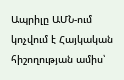Ապրիլը ԱՄՆ-ում կոչվում է Հայկական հիշողության ամիս՝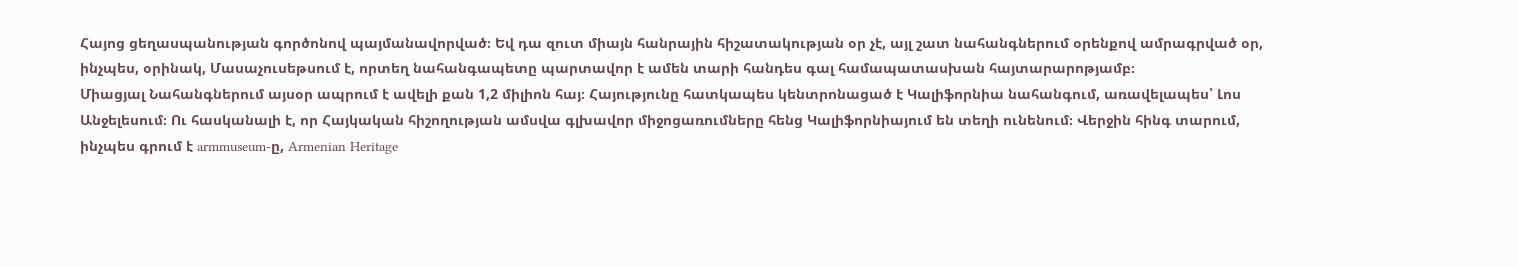Հայոց ցեղասպանության գործոնով պայմանավորված։ Եվ դա զուտ միայն հանրային հիշատակության օր չէ, այլ շատ նահանգներում օրենքով ամրագրված օր, ինչպես, օրինակ, Մասաչուսեթսում է, որտեղ նահանգապետը պարտավոր է ամեն տարի հանդես գալ համապատասխան հայտարարոթյամբ։
Միացյալ Նահանգներում այսօր ապրում է ավելի քան 1,2 միլիոն հայ։ Հայությունը հատկապես կենտրոնացած է Կալիֆորնիա նահանգում, առավելապես՝ Լոս Անջելեսում։ Ու հասկանալի է, որ Հայկական հիշողության ամսվա գլխավոր միջոցառումները հենց Կալիֆորնիայում են տեղի ունենում։ Վերջին հինգ տարում, ինչպես գրում է armmuseum-ը, Armenian Heritage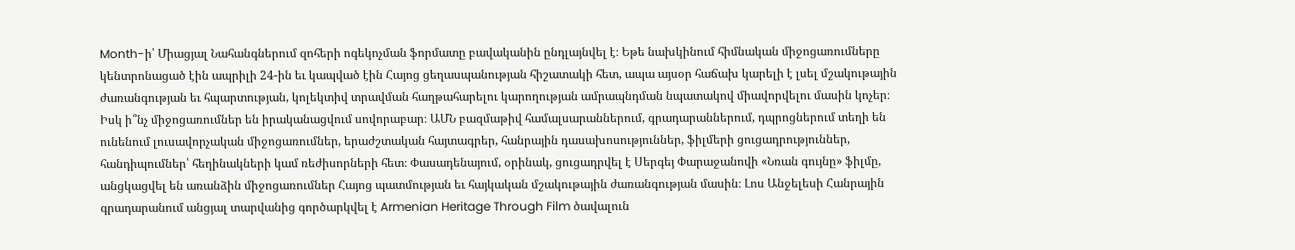Month-ի՝ Միացյալ Նահանգներում զոհերի ոգեկոչման ֆորմատը բավականին ընդլայնվել է։ Եթե նախկինում հիմնական միջոցառումները կենտրոնացած էին ապրիլի 24-ին եւ կապված էին Հայոց ցեղասպանության հիշատակի հետ, ապա այսօր հաճախ կարելի է լսել մշակութային ժառանգության եւ հպարտության, կոլեկտիվ տրավման հաղթահարելու կարողության ամրապնդման նպատակով միավորվելու մասին կոչեր։
Իսկ ի՞նչ միջոցառումներ են իրականացվում սովորաբար։ ԱՄՆ բազմաթիվ համալսարաններում, գրադարաններում, դպրոցներում տեղի են ունենում լուսավորչական միջոցառումներ, երաժշտական հայտագրեր, հանրային դասախոսություններ, ֆիլմերի ցուցադրություններ, հանդիպումներ՝ հեղինակների կամ ռեժիսորների հետ։ Փասադենայում, օրինակ, ցուցադրվել է Սերգեյ Փարաջանովի «Նռան գույնը» ֆիլմը, անցկացվել են առանձին միջոցառումներ Հայոց պատմության եւ հայկական մշակութային ժառանգության մասին։ Լոս Անջելեսի Հանրային գրադարանում անցյալ տարվանից գործարկվել է Armenian Heritage Through Film ծավալուն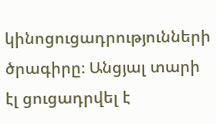կինոցուցադրությունների ծրագիրը։ Անցյալ տարի էլ ցուցադրվել է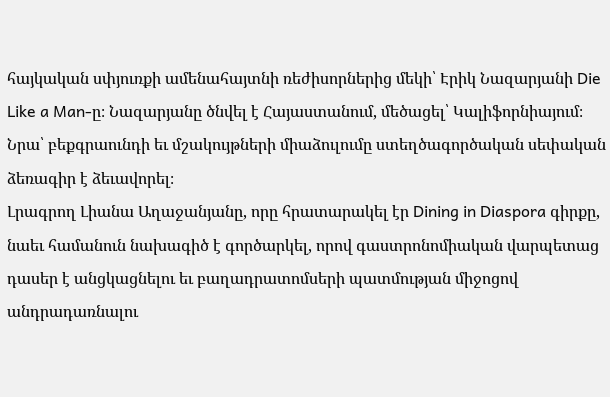հայկական սփյուռքի ամենահայտնի ռեժիսորներից մեկի՝ Էրիկ Նազարյանի Die Like a Man-ը։ Նազարյանը ծնվել է Հայաստանում, մեծացել՝ Կալիֆորնիայում։ Նրա՝ բեքգրաունդի եւ մշակույթների միաձուլումը ստեղծագործական սեփական ձեռագիր է ձեւավորել։
Լրագրող Լիանա Աղաջանյանը, որը հրատարակել էր Dining in Diaspora գիրքը, նաեւ համանուն նախագիծ է գործարկել, որով գաստրոնոմիական վարպետաց դասեր է անցկացնելու եւ բաղադրատոմսերի պատմության միջոցով անդրադառնալու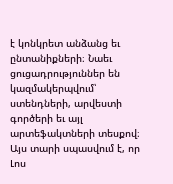է կոնկրետ անձանց եւ ընտանիքների։ Նաեւ ցուցադրություններ են կազմակերպվում՝ ստենդների, արվեստի գործերի եւ այլ արտեֆակտների տեսքով։ Այս տարի սպասվում է, որ Լոս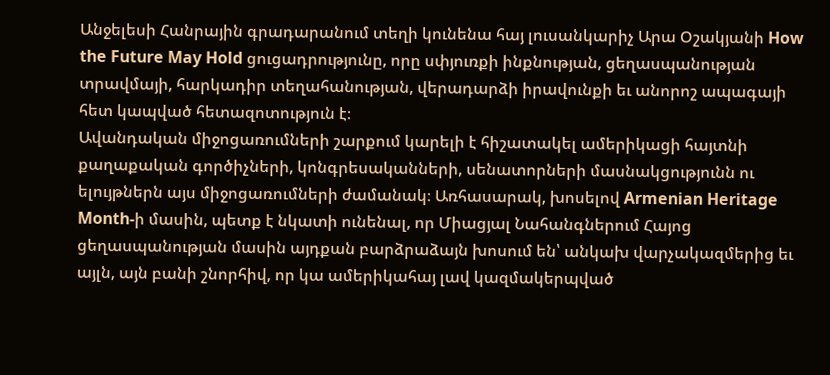Անջելեսի Հանրային գրադարանում տեղի կունենա հայ լուսանկարիչ Արա Օշակյանի How the Future May Hold ցուցադրությունը, որը սփյուռքի ինքնության, ցեղասպանության տրավմայի, հարկադիր տեղահանության, վերադարձի իրավունքի եւ անորոշ ապագայի հետ կապված հետազոտություն է։
Ավանդական միջոցառումների շարքում կարելի է հիշատակել ամերիկացի հայտնի քաղաքական գործիչների, կոնգրեսականների, սենատորների մասնակցությունն ու ելույթներն այս միջոցառումների ժամանակ։ Առհասարակ, խոսելով Armenian Heritage Month-ի մասին, պետք է նկատի ունենալ, որ Միացյալ Նահանգներում Հայոց ցեղասպանության մասին այդքան բարձրաձայն խոսում են՝ անկախ վարչակազմերից եւ այլն, այն բանի շնորհիվ, որ կա ամերիկահայ լավ կազմակերպված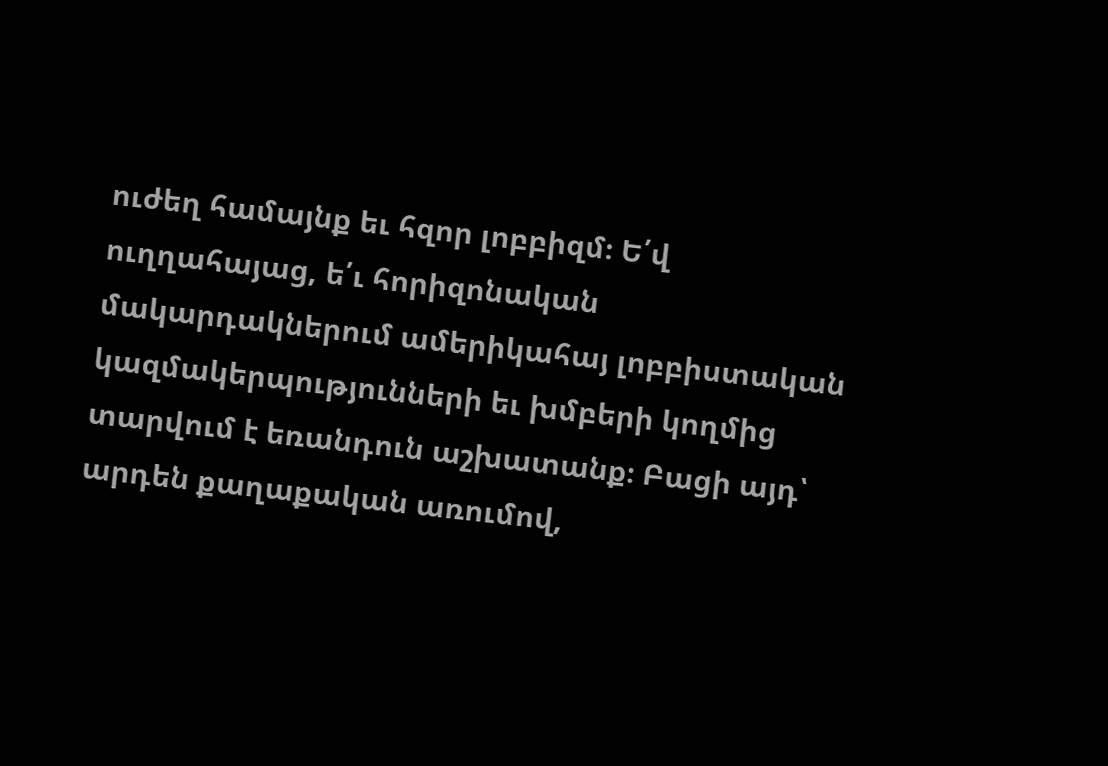ուժեղ համայնք եւ հզոր լոբբիզմ։ Ե՛վ ուղղահայաց, ե՛ւ հորիզոնական մակարդակներում ամերիկահայ լոբբիստական կազմակերպությունների եւ խմբերի կողմից տարվում է եռանդուն աշխատանք։ Բացի այդ՝ արդեն քաղաքական առումով,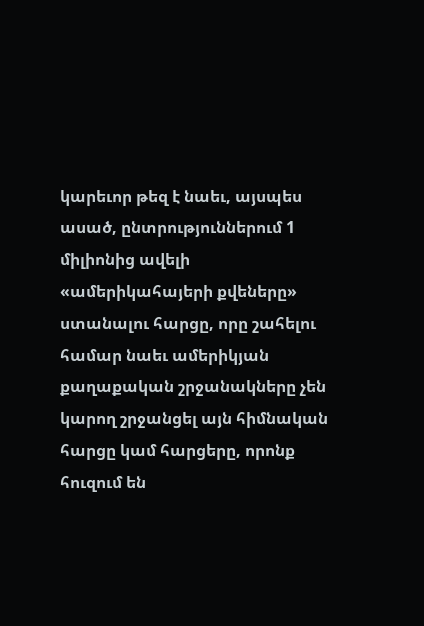կարեւոր թեզ է նաեւ, այսպես ասած, ընտրություններում 1 միլիոնից ավելի «ամերիկահայերի քվեները» ստանալու հարցը, որը շահելու համար նաեւ ամերիկյան քաղաքական շրջանակները չեն կարող շրջանցել այն հիմնական հարցը կամ հարցերը, որոնք հուզում են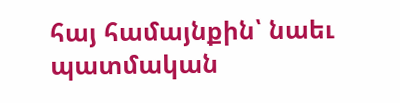հայ համայնքին՝ նաեւ պատմական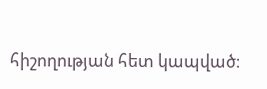հիշողության հետ կապված։